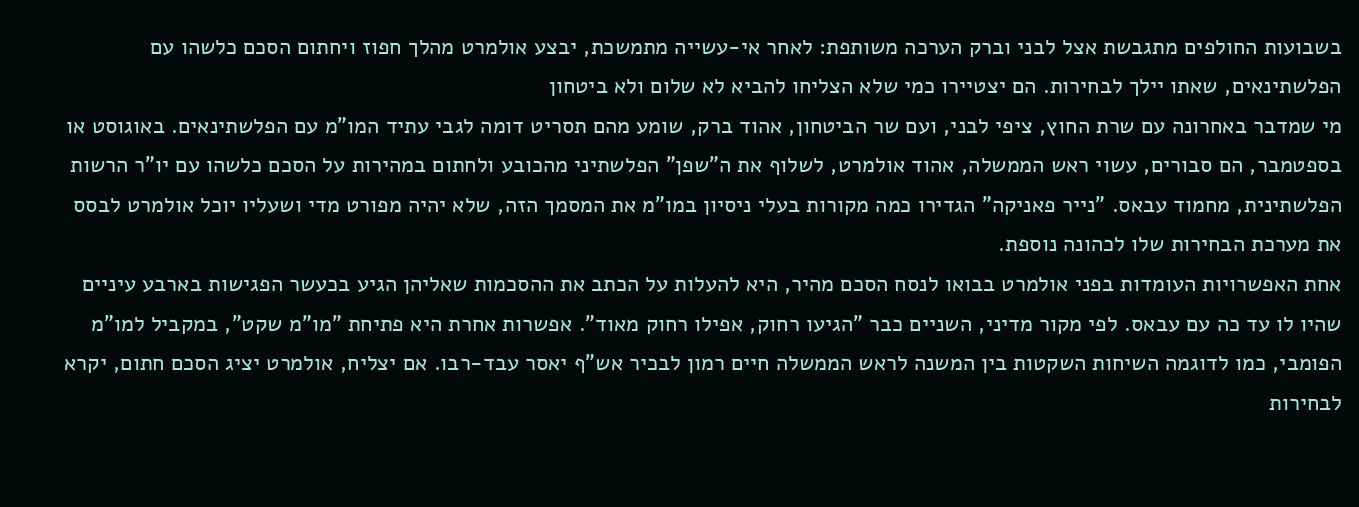בשבועות החולפים מתגבשת אצל לבני וברק הערכה משותפת: לאחר אי-עשייה מתמשכת, יבצע אולמרט מהלך חפוז ויחתום הסכם כלשהו עם הפלשתינאים, שאתו יילך לבחירות. הם יצטיירו כמי שלא הצליחו להביא לא שלום ולא ביטחון
מי שמדבר באחרונה עם שרת החוץ, ציפי לבני, ועם שר הביטחון, אהוד ברק, שומע מהם תסריט דומה לגבי עתיד המו"מ עם הפלשתינאים. באוגוסט או בספטמבר, הם סבורים, עשוי ראש הממשלה, אהוד אולמרט, לשלוף את ה"שפן" הפלשתיני מהכובע ולחתום במהירות על הסכם כלשהו עם יו"ר הרשות הפלשתינית, מחמוד עבאס. "נייר פאניקה" הגדירו כמה מקורות בעלי ניסיון במו"מ את המסמך הזה, שלא יהיה מפורט מדי ושעליו יוכל אולמרט לבסס את מערכת הבחירות שלו לכהונה נוספת.
אחת האפשרויות העומדות בפני אולמרט בבואו לנסח הסכם מהיר, היא להעלות על הכתב את ההסכמות שאליהן הגיע בכעשר הפגישות בארבע עיניים שהיו לו עד כה עם עבאס. לפי מקור מדיני, השניים כבר "הגיעו רחוק, אפילו רחוק מאוד". אפשרות אחרת היא פתיחת "מו"מ שקט", במקביל למו"מ הפומבי, כמו לדוגמה השיחות השקטות בין המשנה לראש הממשלה חיים רמון לבכיר אש"ף יאסר עבד-רבו. אם יצליח, אולמרט יציג הסכם חתום, יקרא לבחירות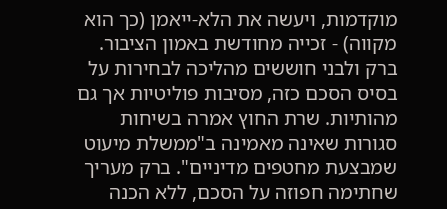מוקדמות, ויעשה את הלא-ייאמן (כך הוא מקווה) - זכייה מחודשת באמון הציבור.
ברק ולבני חוששים מהליכה לבחירות על בסיס הסכם כזה, מסיבות פוליטיות אך גם מהותיות. שרת החוץ אמרה בשיחות סגורות שאינה מאמינה ב"ממשלת מיעוט שמבצעת מחטפים מדיניים". ברק מעריך שחתימה חפוזה על הסכם, ללא הכנה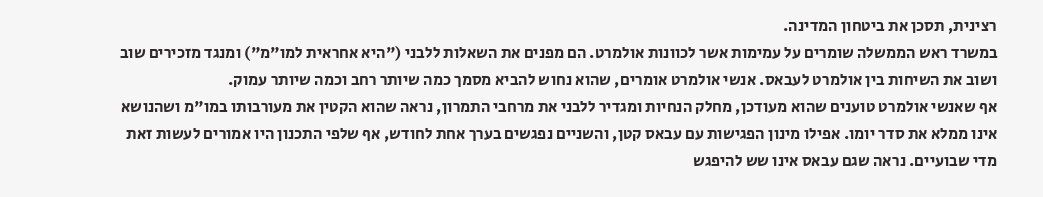רצינית, תסכן את ביטחון המדינה.
במשרד ראש הממשלה שומרים על עמימות אשר לכוונות אולמרט. הם מפנים את השאלות ללבני ("היא אחראית למו"מ") ומנגד מזכירים שוב ושוב את השיחות בין אולמרט לעבאס. אנשי אולמרט אומרים, שהוא נחוש להביא מסמך כמה שיותר רחב וכמה שיותר עמוק.
אף שאנשי אולמרט טוענים שהוא מעודכן, מחלק הנחיות ומגדיר ללבני את מרחבי התמרון, נראה שהוא הקטין את מעורבותו במו"מ ושהנושא אינו ממלא את סדר יומו. אפילו מינון הפגישות עם עבאס קטן, והשניים נפגשים בערך אחת לחודש, אף שלפי התכנון היו אמורים לעשות זאת מדי שבועיים. נראה שגם עבאס אינו שש להיפגש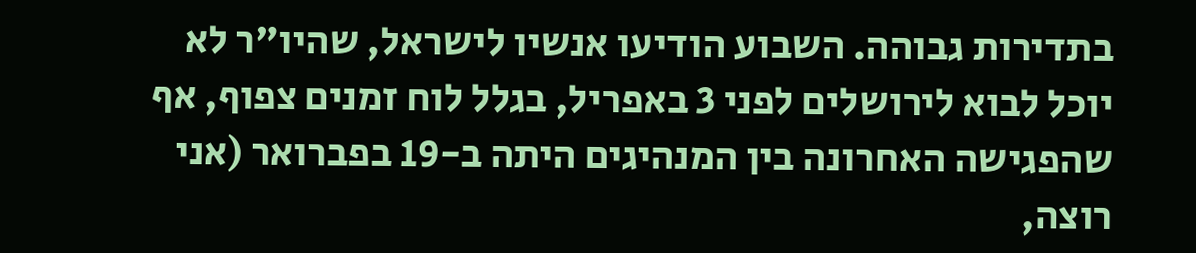בתדירות גבוהה. השבוע הודיעו אנשיו לישראל, שהיו"ר לא יוכל לבוא לירושלים לפני 3 באפריל, בגלל לוח זמנים צפוף, אף שהפגישה האחרונה בין המנהיגים היתה ב-19 בפברואר (אני רוצה,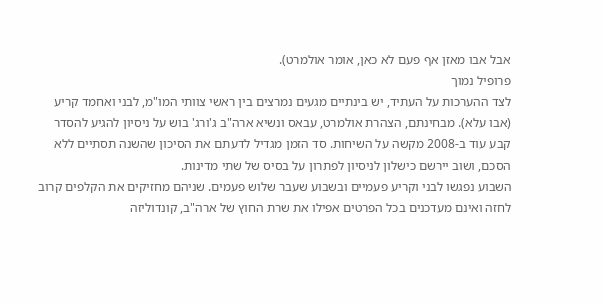אבל אבו מאזן אף פעם לא כאן, אומר אולמרט).
פרופיל נמוך
לצד ההערכות על העתיד, יש בינתיים מגעים נמרצים בין ראשי צוותי המו"מ, לבני ואחמד קריע (אבו עלא). מבחינתם, הצהרת אולמרט, עבאס ונשיא ארה"ב ג'ורג' בוש על ניסיון להגיע להסדר קבע עוד ב-2008 מקשה על השיחות. סד הזמן מגדיל לדעתם את הסיכון שהשנה תסתיים ללא הסכם, ושוב יירשם כישלון לניסיון לפתרון על בסיס של שתי מדינות.
השבוע נפגשו לבני וקריע פעמיים ובשבוע שעבר שלוש פעמים. שניהם מחזיקים את הקלפים קרוב לחזה ואינם מעדכנים בכל הפרטים אפילו את שרת החוץ של ארה"ב, קונדוליזה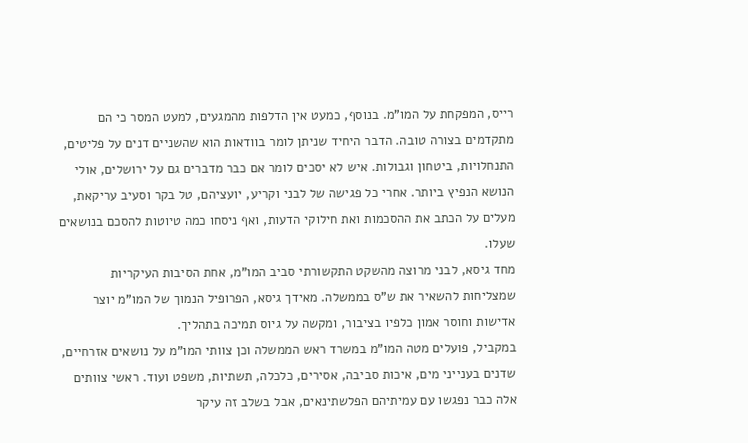רייס, המפקחת על המו"מ. בנוסף, כמעט אין הדלפות מהמגעים, למעט המסר כי הם מתקדמים בצורה טובה. הדבר היחיד שניתן לומר בוודאות הוא שהשניים דנים על פליטים, התנחלויות, ביטחון וגבולות. איש לא יסכים לומר אם כבר מדברים גם על ירושלים, אולי הנושא הנפיץ ביותר. אחרי כל פגישה של לבני וקריע, יועציהם, טל בקר וסעיב עריקאת, מעלים על הכתב את ההסכמות ואת חילוקי הדעות, ואף ניסחו כמה טיוטות להסכם בנושאים שעלו.
מחד גיסא, לבני מרוצה מהשקט התקשורתי סביב המו"מ, אחת הסיבות העיקריות שמצליחות להשאיר את ש"ס בממשלה. מאידך גיסא, הפרופיל הנמוך של המו"מ יוצר אדישות וחוסר אמון כלפיו בציבור, ומקשה על גיוס תמיכה בתהליך.
במקביל, פועלים מטה המו"מ במשרד ראש הממשלה וכן צוותי המו"מ על נושאים אזרחיים, שדנים בענייני מים, איכות סביבה, אסירים, כלכלה, תשתיות, משפט ועוד. ראשי צוותים אלה כבר נפגשו עם עמיתיהם הפלשתינאים, אבל בשלב זה עיקר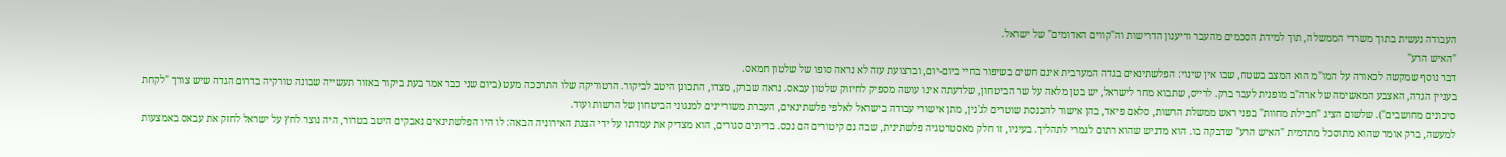העבודה נעשית בתוך משרדי הממשלה, תוך למידת הסכמים מהעבר וריענון הדרישות וה"קווים האדומים" של ישראל.
"האיש הרע"
דבר נוסף שמקשה לכאורה על המו"מ הוא המצב בשטח, שבו אין שינוי: הפלשתינאים בגדה המערבית אינם חשים בשיפור בחיי ביום-יום, וברצועת עזה לא נראה סופו של שלטון חמאס.
בעניין הגדה, האצבע המאשימה של ארה"ב מופנית לעבר ברק. לרייס, שתבוא מחר לישראל, יש בטן מלאה על שר הביטחון, שלדעתה אינו עושה מספיק לחיזוק שלטון עבאס. נראה שברק, מצדו, התכונן היטב לביקור. הרטוריקה שלו התרככה מעט (ביום שני כבר אמר בעת ביקור באזור תעשייה שבונה טורקיה בדרום הגדה שיש צורך "לקחת סיכונים מחושבים"). שלשום הציג "חבילת מחוות" בפני ראש ממשלת הרשות, סלאם פיאד, בהן אישור להכנסת שוטרים לג'נין, מתן אישורי עבודה בישראל לאלפי פלשתינאים, העברת משוריינים למנגוני הביטחון של הרשות ועוד.
למעשה, ברק אומר שהוא מתוסכל מתדמית "האיש הרע" שדבקה בו. הוא מדגיש שהוא רתום לגמרי לתהליך. בעיניו, זו חלק מאסטרטגיה פלשתינית, שבה גם קיטורים הם נכס. בדיונים סגורים, הוא מצדיק את עמדתו על ידי הצגת האירוניה הבאה: לו היו הפלשתינאים נאבקים היטב בטרור, היה נוצר לחץ על ישראל לחזק את עבאס באמצעות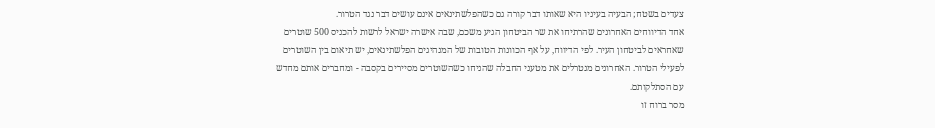צעדים בשטח; הבעיה בעיניו היא שאותו דבר קורה גם כשהפלשתינאים אינם עושים דבר נגד הטרור.
אחד הדיווחים האחרונים שהרתיחו את שר הביטחון הגיע משכם, שבה אישרה ישראל לרשות להכניס 500 שוטרים שאחראים לביטחון העיר. לפי הדיווח, על אף הכוונות הטובות של המנהיגים הפלשתינאים, יש תיאום בין השוטרים לפעילי הטרור. האחרונים מנטרלים את מטעני החבלה שהניחו כשהשוטרים מסיירים בקסבה - ומחברים אותם מחדש עם הסתלקותם.
מסר ברוח זו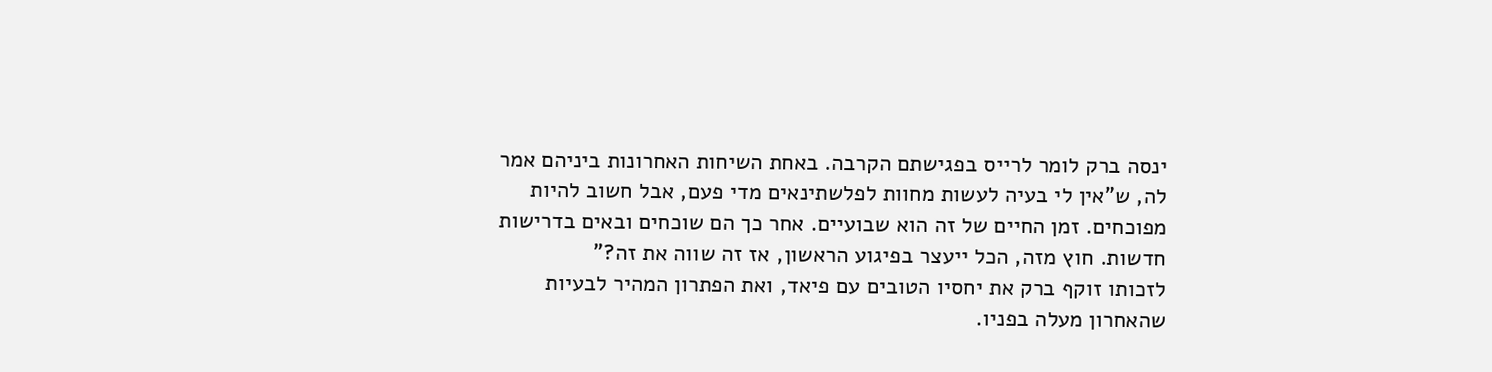ינסה ברק לומר לרייס בפגישתם הקרבה. באחת השיחות האחרונות ביניהם אמר לה, ש"אין לי בעיה לעשות מחוות לפלשתינאים מדי פעם, אבל חשוב להיות מפוכחים. זמן החיים של זה הוא שבועיים. אחר כך הם שוכחים ובאים בדרישות חדשות. חוץ מזה, הכל ייעצר בפיגוע הראשון, אז זה שווה את זה?"
לזכותו זוקף ברק את יחסיו הטובים עם פיאד, ואת הפתרון המהיר לבעיות שהאחרון מעלה בפניו.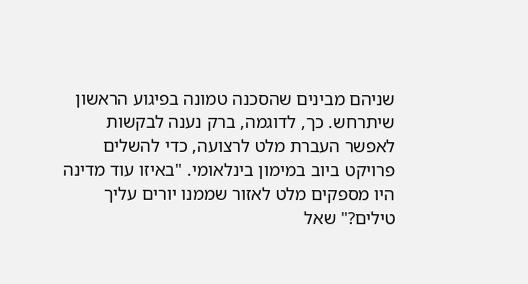שניהם מבינים שהסכנה טמונה בפיגוע הראשון שיתרחש. כך, לדוגמה, ברק נענה לבקשות לאפשר העברת מלט לרצועה, כדי להשלים פרויקט ביוב במימון בינלאומי. "באיזו עוד מדינה היו מספקים מלט לאזור שממנו יורים עליך טילים?" שאל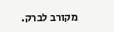מקורב לברק.